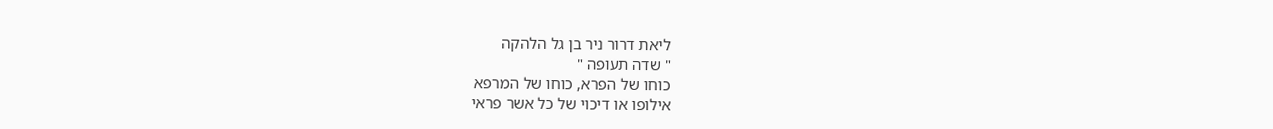ליאת דרור ניר בן גל הלהקה
" שדה תעופה "
כוחו של הפרא, כוחו של המרפא
אילופו או דיכוי של כל אשר פראי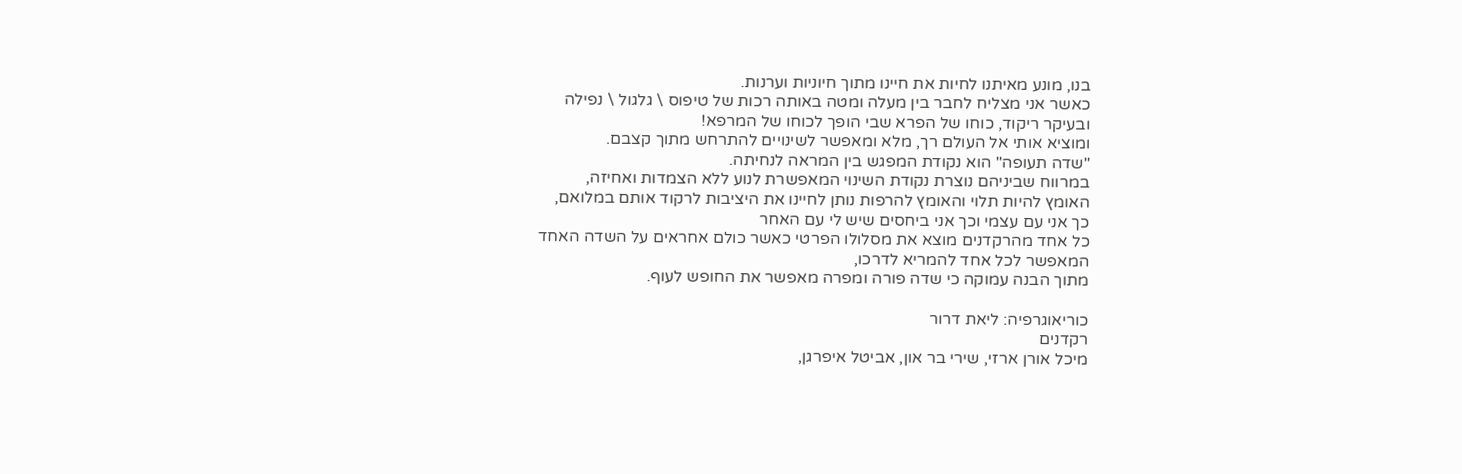בנו, מונע מאיתנו לחיות את חיינו מתוך חיוניות וערנות.
כאשר אני מצליח לחבר בין מעלה ומטה באותה רכות של טיפוס \ גלגול \ נפילה
ובעיקר ריקוד, כוחו של הפרא שבי הופך לכוחו של המרפא!
ומוציא אותי אל העולם רך, מלא ומאפשר לשינויים להתרחש מתוך קצבם.
"שדה תעופה" הוא נקודת המפגש בין המראה לנחיתה.
במרווח שביניהם נוצרת נקודת השינוי המאפשרת לנוע ללא הצמדות ואחיזה,
האומץ להיות תלוי והאומץ להרפות נותן לחיינו את היציבות לרקוד אותם במלואם,
כך אני עם עצמי וכך אני ביחסים שיש לי עם האחר
כל אחד מהרקדנים מוצא את מסלולו הפרטי כאשר כולם אחראים על השדה האחד
המאפשר לכל אחד להמריא לדרכו,
מתוך הבנה עמוקה כי שדה פורה ומפרה מאפשר את החופש לעוף.

כוריאוגרפיה: ליאת דרור
רקדנים
מיכל אורן ארזי, שירי בר און, אביטל איפרגן,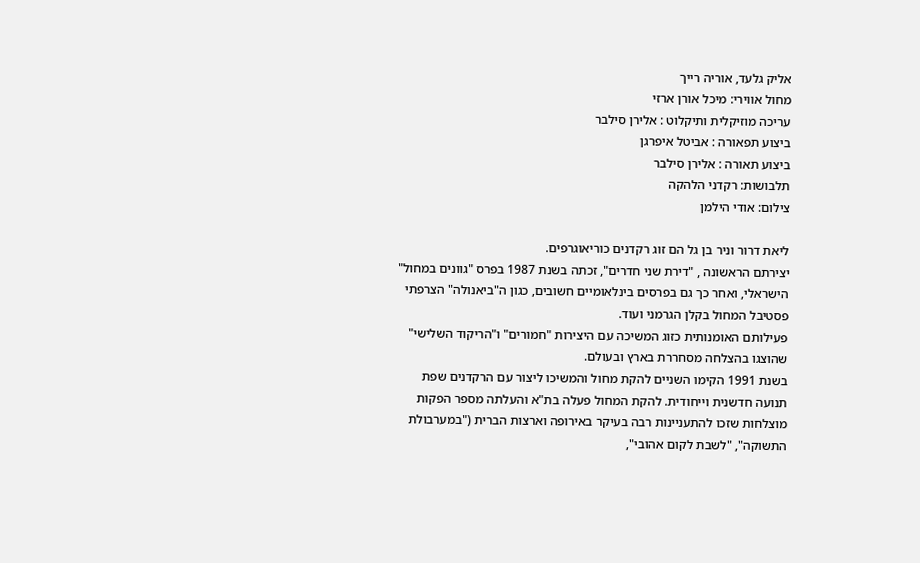אליק גלעד, אוריה רייך
מחול אווירי: מיכל אורן ארזי
עריכה מוזיקלית ותיקלוט : אלירן סילבר
ביצוע תפאורה : אביטל איפרגן
ביצוע תאורה : אלירן סילבר
תלבושות: רקדני הלהקה
צילום: אודי הילמן

ליאת דרור וניר בן גל הם זוג רקדנים כוריאוגרפים.
יצירתם הראשונה , "דירת שני חדרים", זכתה בשנת 1987 בפרס "גוונים במחול" הישראלי, ואחר כך גם בפרסים בינלאומיים חשובים, כגון ה"ביאנולה" הצרפתי
פסטיבל המחול בקלן הגרמני ועוד.
פעילותם האומנותית כזוג המשיכה עם היצירות "חמורים" ו"הריקוד השלישי"
שהוצגו בהצלחה מסחררת בארץ ובעולם.
בשנת 1991 הקימו השניים להקת מחול והמשיכו ליצור עם הרקדנים שפת תנועה חדשנית וייחודית. להקת המחול פעלה בת"א והעלתה מספר הפקות מוצלחות שזכו להתעניינות רבה בעיקר באירופה וארצות הברית ("במערבולת התשוקה", "לשבת לקום אהובי",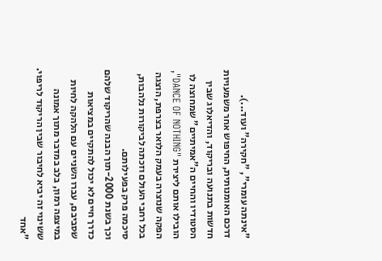"אינתה עומרי", "חקירה" ועוד...).
דרכם האומנותית, החיפוש אחר משמעויות חדשות בתנועה ובריקוד, והדיאלוג שבין הסטודיו והחיים ה"אמיתיים" שמחוצה לו הובילו אותם ליצירת "DANCE OF NOTHING",
הפקה שנוצרה בעמק הלואר בצרפת, הוצגה בכל רחבי העולם וזכתה לביקורות נלהבות, סיכמה פרק בפעילותם.
וכך בשנת 2000-תוך הבנה שהריקוד שלהם כדרך חיים לא יכול להתקיים במציאות שסביבם, עברו השניים עם הלהקה לחיות במיצפה רמון, בלב במדבר מתוך אמונה ששינוי זה יביא לחיבור שבין הריקוד לריפוי.
"אחד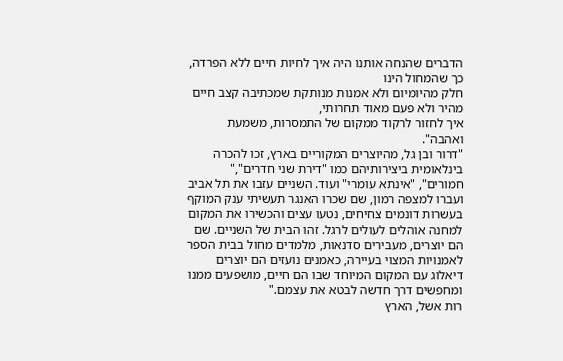הדברים שהנחה אותנו היה איך לחיות חיים ללא הפרדה, כך שהמחול הינו
חלק מהיומיום ולא אמנות מנותקת שמכתיבה קצב חיים מהיר ולא פעם מאוד תחרותי,
איך לחזור לרקוד ממקום של התמסרות, משמעת ואהבה".
"דרור ובן גל, מהיוצרים המקוריים בארץ, זכו להכרה בינלאומית ביצירותיהם כמו "דירת שני חדרים"," חמורים", "אינתא עומרי" ועוד. השניים עזבו את תל אביב ועברו למצפה רמון, שם שכרו האנגר תעשיתי ענק המוקף בעשרות דונמים צחיחים, נטעו עצים והכשירו את המקום למחנה אוהלים לעולים לרגל. זהו הבית של השניים. שם הם יוצרים, מעבירים סדנאות, מלמדים מחול בבית הספר לאמנויות המצוי בעיירה, כאמנים נועזים הם יוצרים דיאלוג עם המקום המיוחד שבו הם חיים, מושפעים ממנו ומחפשים דרך חדשה לבטא את עצמם."
רות אשל, הארץ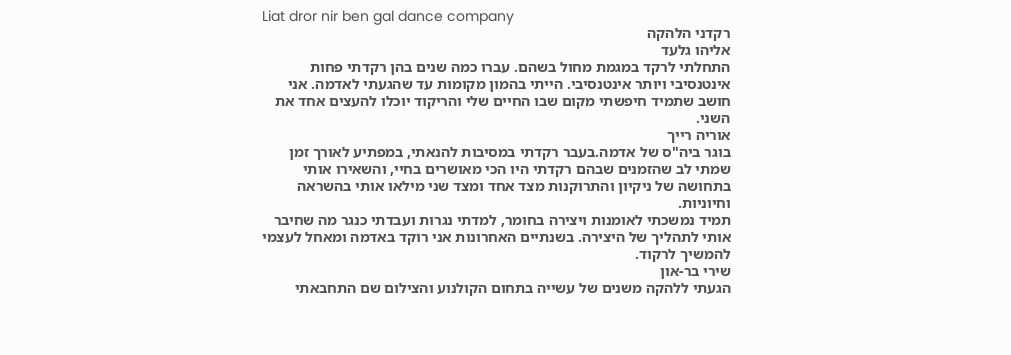Liat dror nir ben gal dance company
רקדני הלהקה
אליהו גלעד
התחלתי לרקד במגמת מחול בשהם. עברו כמה שנים בהן רקדתי פחות אינטנסיבי ויותר אינטנסיבי. הייתי בהמון מקומות עד שהגעתי לאדמה. אני חושב שתמיד חיפשתי מקום שבו החיים שלי והריקוד יוכלו להעצים אחד את השני.
אוריה רייך
בוגר ביה"ס של אדמה.בעבר רקדתי במסיבות להנאתי, במפתיע לאורך זמן שמתי לב שהזמנים שבהם רקדתי היו הכי מאושרים בחיי, והשאירו אותי בתחושה של ניקיון והתרוקנות מצד אחד ומצד שני מילאו אותי בהשראה וחיוניות.
תמיד נמשכתי לאומנות ויצירה בחומר, למדתי נגרות ועבדתי כנגר מה שחיבר אותי לתהליך של היצירה. בשנתיים האחרונות אני רוקד באדמה ומאחל לעצמי להמשיך לרקוד.
שירי בר-און
הגעתי ללהקה משנים של עשייה בתחום הקולנוע והצילום שם התחבאתי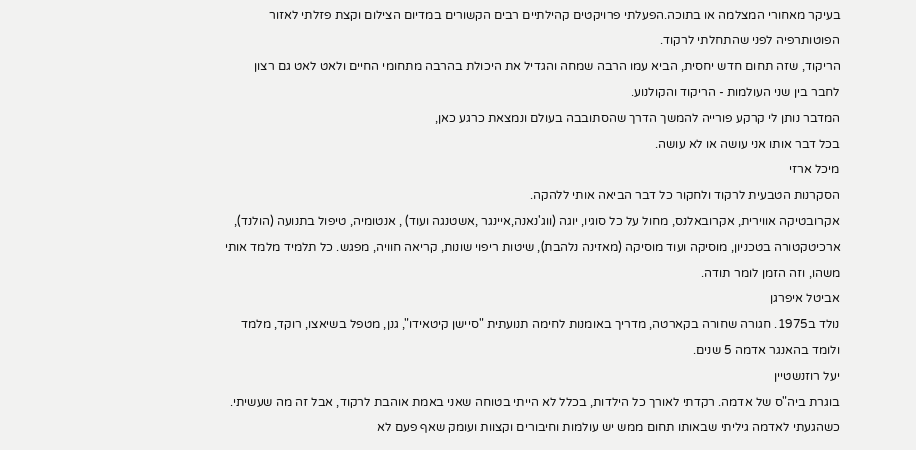בעיקר מאחורי המצלמה או בתוכה.הפעלתי פרויקטים קהילתיים רבים הקשורים במדיום הצילום וקצת פזלתי לאזור הפוטותרפיה לפני שהתחלתי לרקוד.
הריקוד, שזה תחום חדש יחסית, הביא עמו הרבה שמחה והגדיל את היכולת בהרבה מתחומי החיים ולאט לאט גם רצון לחבר בין שני העולמות - הריקוד והקולנוע.
המדבר נותן לי קרקע פורייה להמשך הדרך שהסתובבה בעולם ונמצאת כרגע כאן,
בכל דבר אותו אני עושה או לא עושה.
מיכל ארזי
הסקרנות הטבעית לרקוד ולחקור כל דבר הביאה אותי ללהקה.
אקרובטיקה אווירית, אקרובאלנס, מחול על כל סוגיו, יוגה (ווג'נאנה,איינגר ,אשטנגה ועוד) , אנטומיה, טיפול בתנועה (הולנד), ארכיטקטורה בטכניון, מוסיקה ועוד מוסיקה (מאזינה נלהבת), שיטות ריפוי שונות, קריאה חוויה, מפגש. כל תלמיד מלמד אותי משהו, וזה הזמן לומר תודה.
אביטל איפרגן
נולד ב1975. חגורה שחורה בקארטה, מדריך באומנות לחימה תנועתית "סיישן קיטאידו", גנן, מטפל בשיאצו, רוקד, מלמד ולומד בהאנגר אדמה 5 שנים.
יעל רוזנשטיין
בוגרת ביה"ס של אדמה. רקדתי לאורך כל הילדות, בכלל לא הייתי בטוחה שאני באמת אוהבת לרקוד, אבל זה מה שעשיתי. כשהגעתי לאדמה גיליתי שבאותו תחום ממש יש עולמות וחיבורים וקצוות ועומק שאף פעם לא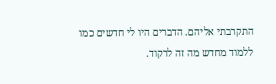התקרבתי אליהם. הדברים היו לי חדשים כמו ללמוד מחדש מה זה לרקוד.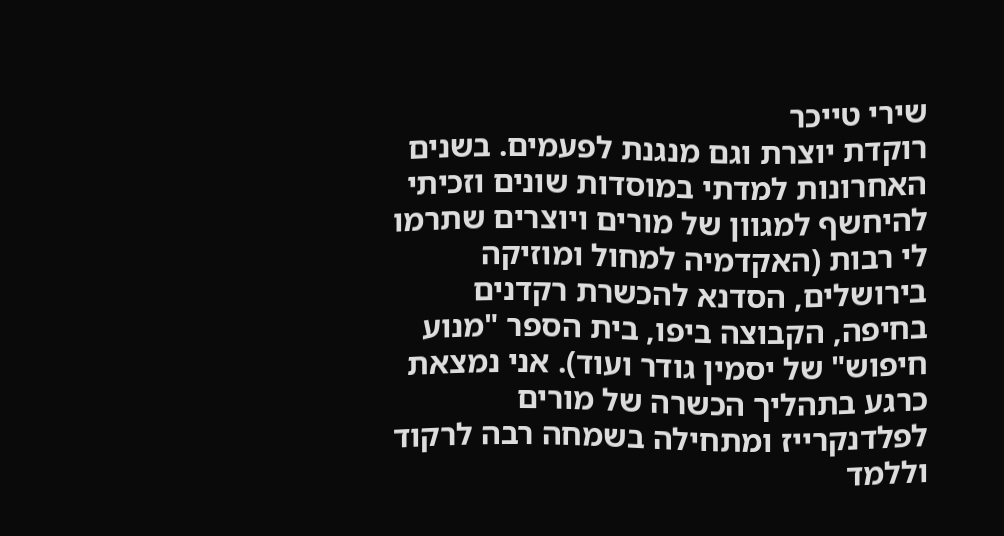שירי טייכר
רוקדת יוצרת וגם מנגנת לפעמים. בשנים האחרונות למדתי במוסדות שונים וזכיתי להיחשף למגוון של מורים ויוצרים שתרמו לי רבות (האקדמיה למחול ומוזיקה בירושלים, הסדנא להכשרת רקדנים בחיפה, הקבוצה ביפו, בית הספר "מנוע חיפוש" של יסמין גודר ועוד). אני נמצאת כרגע בתהליך הכשרה של מורים לפלדנקרייז ומתחילה בשמחה רבה לרקוד וללמד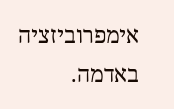אימפרוביזציה באדמה.